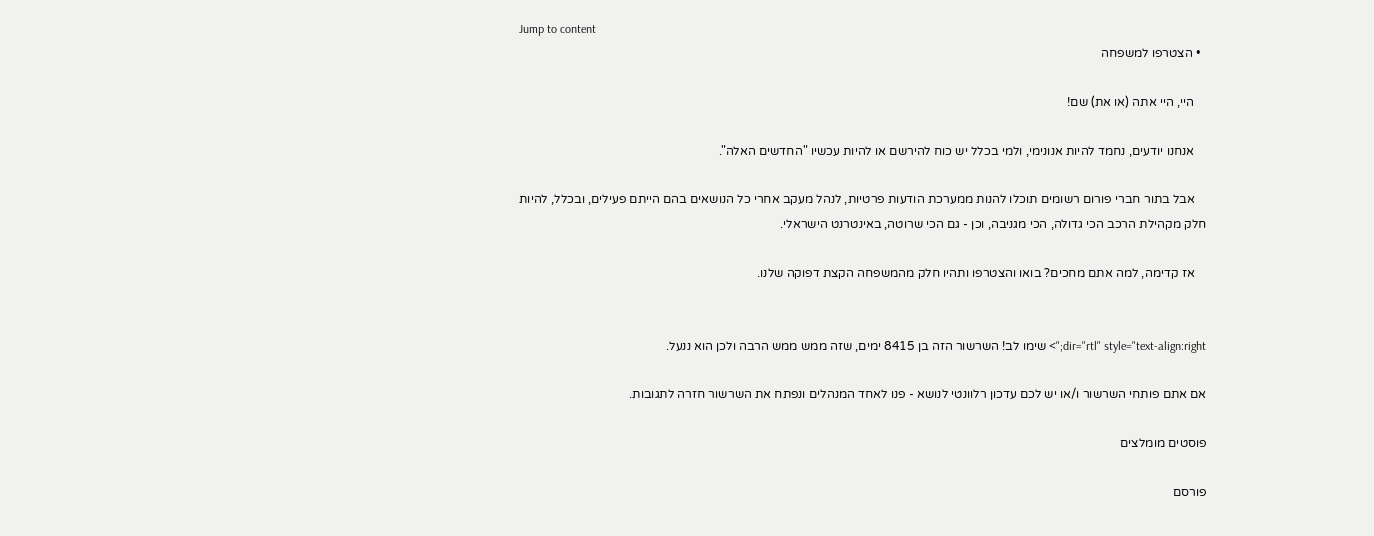Jump to content
  • הצטרפו למשפחה

    היי, היי אתה (או את) שם!

    אנחנו יודעים, נחמד להיות אנונימי, ולמי בכלל יש כוח להירשם או להיות עכשיו "החדשים האלה".

    אבל בתור חברי פורום רשומים תוכלו להנות ממערכת הודעות פרטיות, לנהל מעקב אחרי כל הנושאים בהם הייתם פעילים, ובכלל, להיות חלק מקהילת הרכב הכי גדולה, הכי מגניבה, וכן - גם הכי שרוטה, באינטרנט הישראלי.

    אז קדימה, למה אתם מחכים? בואו והצטרפו ותהיו חלק מהמשפחה הקצת דפוקה שלנו.


dir="rtl" style="text-align:right;"> שימו לב! השרשור הזה בן 8415 ימים, שזה ממש ממש הרבה ולכן הוא ננעל.

אם אתם פותחי השרשור ו/או יש לכם עדכון רלוונטי לנושא - פנו לאחד המנהלים ונפתח את השרשור חזרה לתגובות.

פוסטים מומלצים

פורסם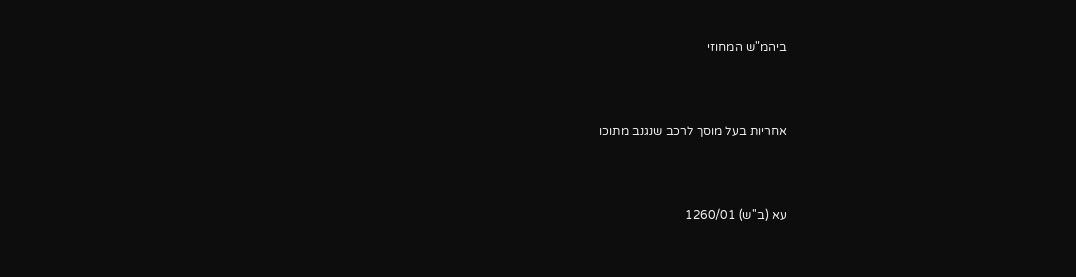ביהמ"ש המחוזי



אחריות בעל מוסך לרכב שנגנב מתוכו



עא (ב''ש) 1260/01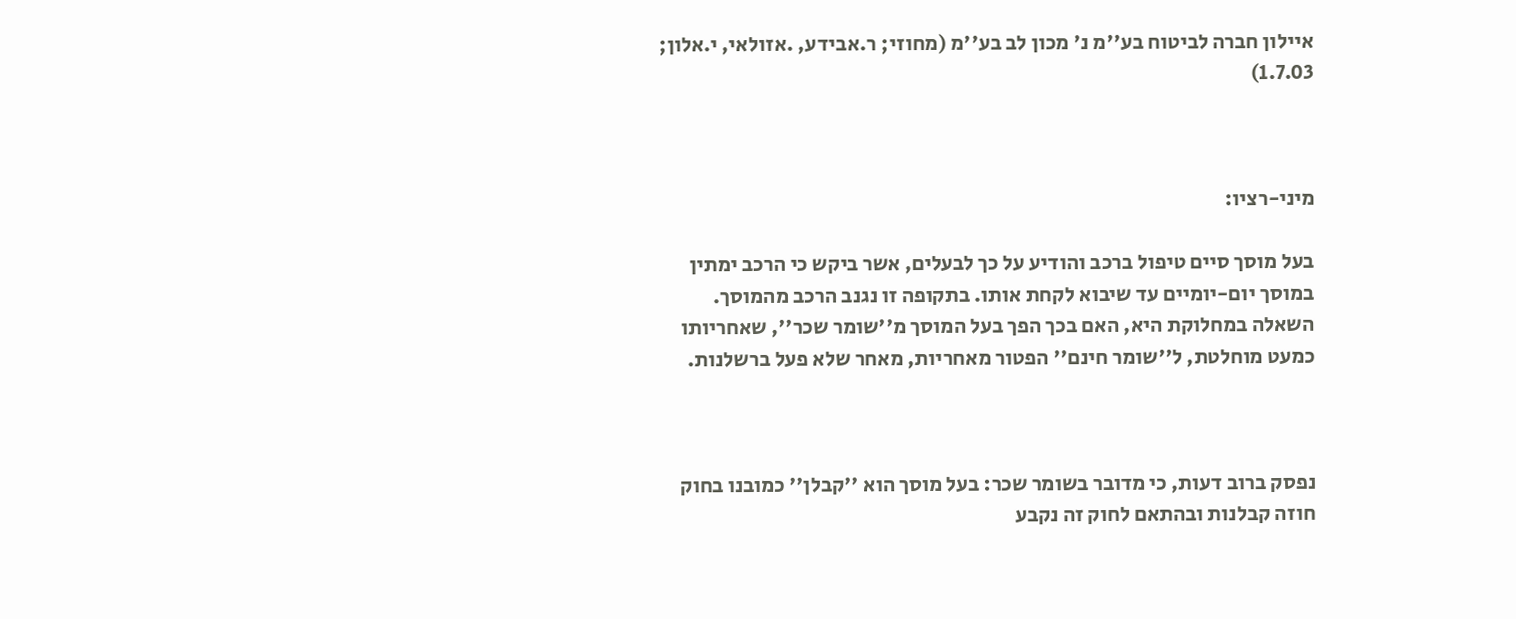איילון חברה לביטוח בע''מ נ' מכון לב בע''מ (מחוזי; ר.אבידע, .אזולאי, י.אלון; 1.7.03)



מיני-רציו:

בעל מוסך סיים טיפול ברכב והודיע על כך לבעלים, אשר ביקש כי הרכב ימתין במוסך יום-יומיים עד שיבוא לקחת אותו. בתקופה זו נגנב הרכב מהמוסך. השאלה במחלוקת היא, האם בכך הפך בעל המוסך מ''שומר שכר'', שאחריותו כמעט מוחלטת, ל''שומר חינם'' הפטור מאחריות, מאחר שלא פעל ברשלנות.



נפסק ברוב דעות, כי מדובר בשומר שכר: בעל מוסך הוא ''קבלן'' כמובנו בחוק חוזה קבלנות ובהתאם לחוק זה נקבע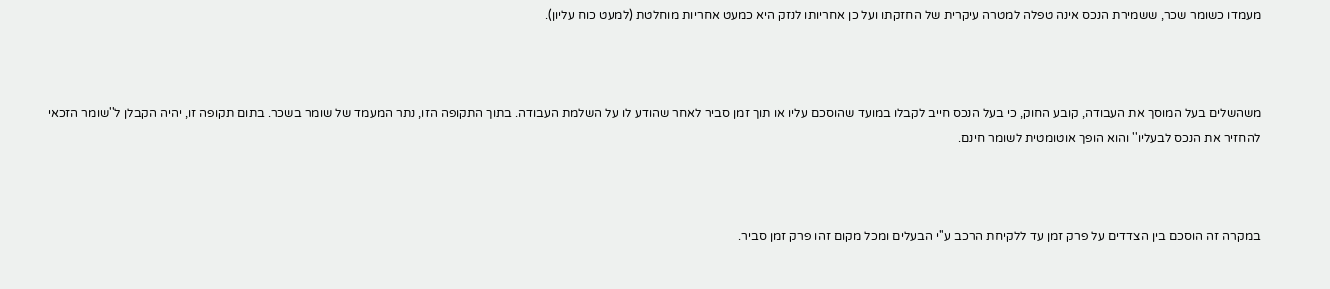מעמדו כשומר שכר, ששמירת הנכס אינה טפלה למטרה עיקרית של החזקתו ועל כן אחריותו לנזק היא כמעט אחריות מוחלטת (למעט כוח עליון).



משהשלים בעל המוסך את העבודה, קובע החוק, כי בעל הנכס חייב לקבלו במועד שהוסכם עליו או תוך זמן סביר לאחר שהודע לו על השלמת העבודה. בתוך התקופה הזו, נתר המעמד של שומר בשכר. בתום תקופה זו, יהיה הקבלן ל''שומר הזכאי להחזיר את הנכס לבעליו'' והוא הופך אוטומטית לשומר חינם.



במקרה זה הוסכם בין הצדדים על פרק זמן עד ללקיחת הרכב ע''י הבעלים ומכל מקום זהו פרק זמן סביר.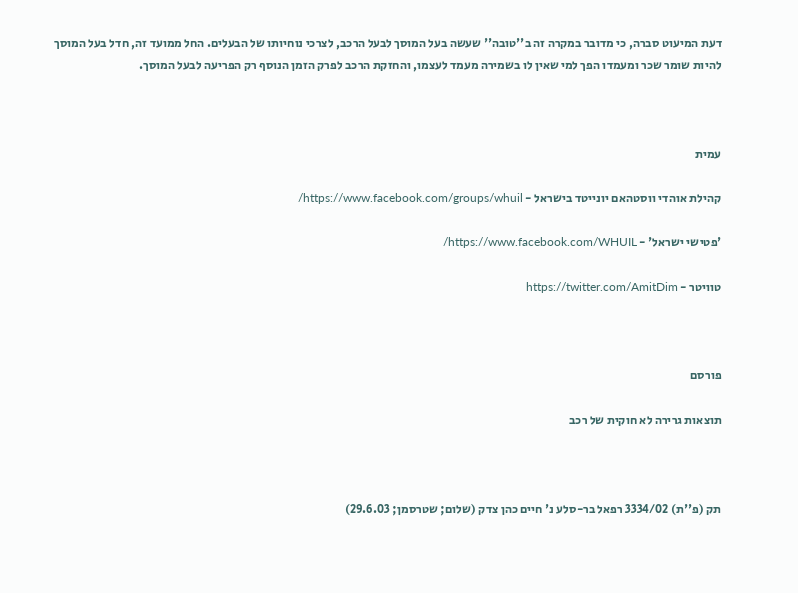דעת המיעוט סברה, כי מדובר במקרה זה ב''טובה'' שעשה בעל המוסך לבעל הרכב, לצרכי נוחיותו של הבעלים. החל ממועד זה, חדל בעל המוסך להיות שומר שכר ומעמדו הפך למי שאין לו בשמירה מעמד לעצמו, והחזקת הרכב לפרק הזמן הנוסף רק הפריעה לבעל המוסך.



עמית

קהילת אוהדי ווסטהאם יונייטד בישראל - https://www.facebook.com/groups/whuil/

'פטישי ישראל' - https://www.facebook.com/WHUIL/

טוויטר - https://twitter.com/AmitDim



פורסם

תוצאות גרירה לא חוקית של רכב



תק (פ''ת) 3334/02 רפאל בר-סלע נ' חיים כהן צדק (שלום; שטרסמן; 29.6.03)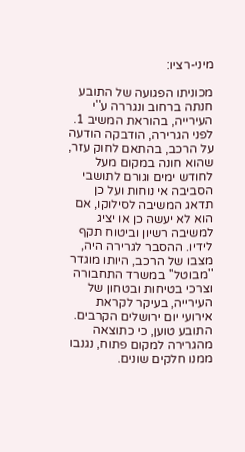מיני-רציו:

מכוניתו הפגועה של התובע חנתה ברחוב ונגררה ע''י העירייה, בהוראת המשיב 1. לפני הגרירה, הודבקה הודעה על הרכב, בהתאם לחוק עזר, שהוא חונה במקום מעל לחודש ימים וגורם לתושבי הסביבה אי נוחות ועל כן תדאג המשיבה לסילוקו, אם הוא לא יעשה כן או יציג למשיבה רשיון וביטוח תקף לידיו. ההסבר לגרירה היה, מצבו של הרכב, היותו מוגדר ''מבוטל'' במשרד התחבורה וצרכי בטיחות ובטחון של העירייה, בעיקר לקראת אירועי יום ירושלים הקרבים. התובע טוען, כי כתוצאה מהגרירה למקום פתוח, נגנבו ממנו חלקים שונים.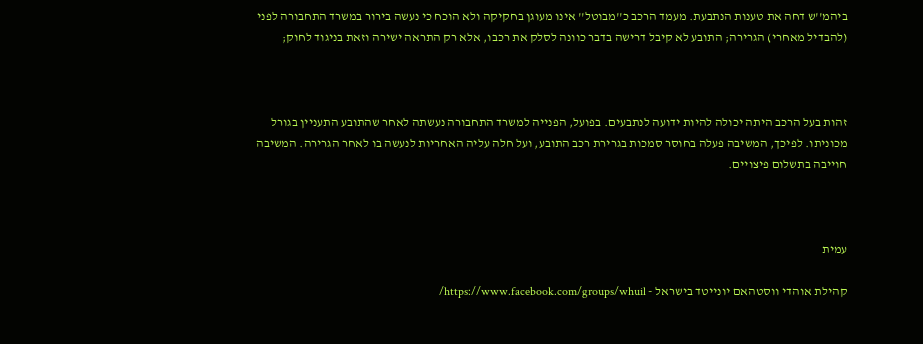ביהמ''ש דחה את טענות הנתבעת. מעמד הרכב כ''מבוטל'' אינו מעוגן בחקיקה ולא הוכח כי נעשה בירור במשרד התחבורה לפני (להבדיל מאחרי) הגרירה; התובע לא קיבל דרישה בדבר כוונה לסלק את רכבו, אלא רק התראה ישירה וזאת בניגוד לחוק;



זהות בעל הרכב היתה יכולה להיות ידועה לנתבעים. בפועל, הפנייה למשרד התחבורה נעשתה לאחר שהתובע התעניין בגורל מכוניתו. לפיכך, המשיבה פעלה בחוסר סמכות בגרירת רכב התובע, ועל חלה עליה האחריות לנעשה בו לאחר הגרירה. המשיבה חוייבה בתשלום פיצויים.



עמית

קהילת אוהדי ווסטהאם יונייטד בישראל - https://www.facebook.com/groups/whuil/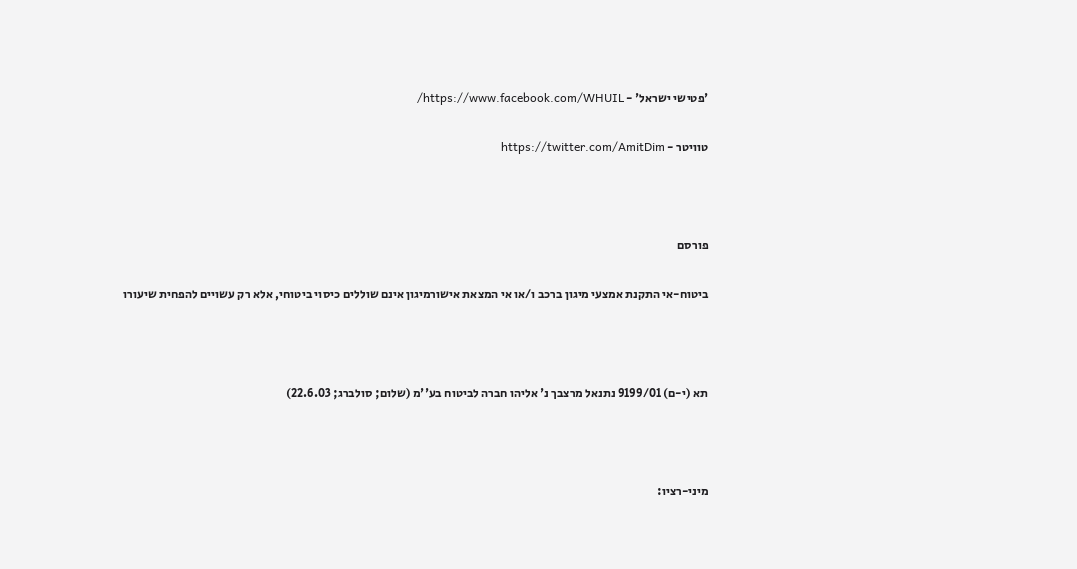'פטישי ישראל' - https://www.facebook.com/WHUIL/

טוויטר - https://twitter.com/AmitDim



פורסם

ביטוח-אי התקנת אמצעי מיגון ברכב ו/או אי המצאת אישורמיגון אינם שוללים כיסוי ביטוחי, אלא רק עשויים להפחית שיעורו



תא (י-ם) 9199/01 נתנאל מרצבך נ' אליהו חברה לביטוח בע''מ (שלום; סולברג; 22.6.03)



מיני-רציו: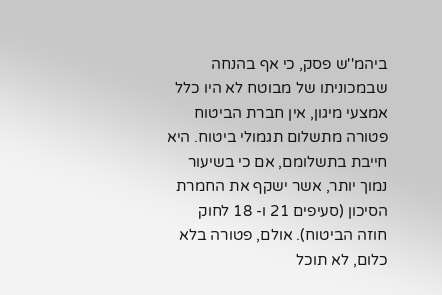ביהמ''ש פסק, כי אף בהנחה שבמכוניתו של מבוטח לא היו כלל אמצעי מיגון, אין חברת הביטוח פטורה מתשלום תגמולי ביטוח. היא חייבת בתשלומם, אם כי בשיעור נמוך יותר, אשר ישקף את החמרת הסיכון (סעיפים 21 ו- 18 לחוק חוזה הביטוח). אולם, פטורה בלא כלום, לא תוכל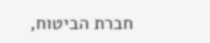חברת הביטוח,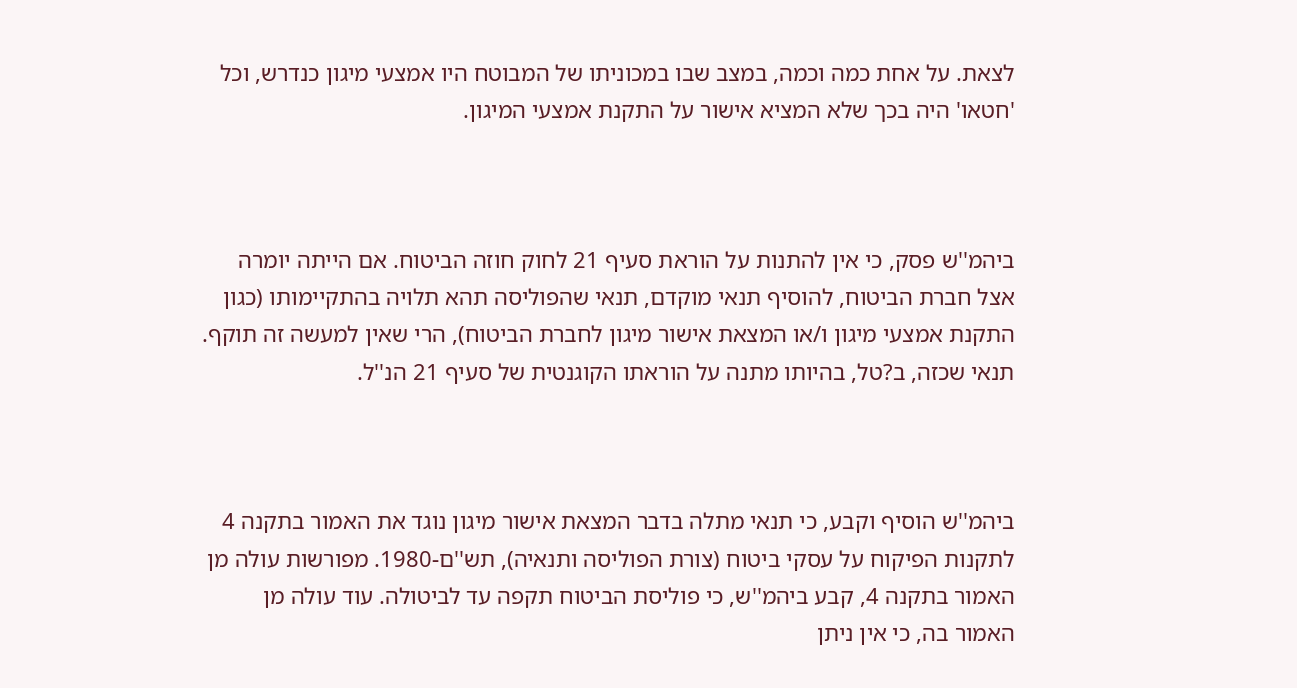לצאת. על אחת כמה וכמה, במצב שבו במכוניתו של המבוטח היו אמצעי מיגון כנדרש, וכל 'חטאו' היה בכך שלא המציא אישור על התקנת אמצעי המיגון.



ביהמ''ש פסק, כי אין להתנות על הוראת סעיף 21 לחוק חוזה הביטוח. אם הייתה יומרה אצל חברת הביטוח, להוסיף תנאי מוקדם, תנאי שהפוליסה תהא תלויה בהתקיימותו (כגון התקנת אמצעי מיגון ו/או המצאת אישור מיגון לחברת הביטוח), הרי שאין למעשה זה תוקף. תנאי שכזה, ב?טל, בהיותו מתנה על הוראתו הקוגנטית של סעיף 21 הנ''ל.



ביהמ''ש הוסיף וקבע, כי תנאי מתלה בדבר המצאת אישור מיגון נוגד את האמור בתקנה 4 לתקנות הפיקוח על עסקי ביטוח (צורת הפוליסה ותנאיה), תש''ם-1980. מפורשות עולה מן האמור בתקנה 4, קבע ביהמ''ש, כי פוליסת הביטוח תקפה עד לביטולה. עוד עולה מן האמור בה, כי אין ניתן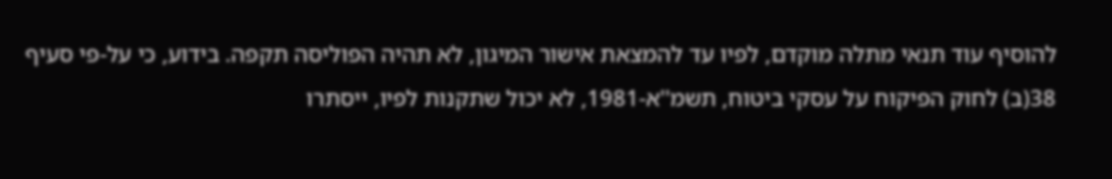להוסיף עוד תנאי מתלה מוקדם, לפיו עד להמצאת אישור המיגון, לא תהיה הפוליסה תקפה. בידוע, כי על-פי סעיף 38(ב) לחוק הפיקוח על עסקי ביטוח, תשמ''א-1981, לא יכול שתקנות לפיו, ייסתרו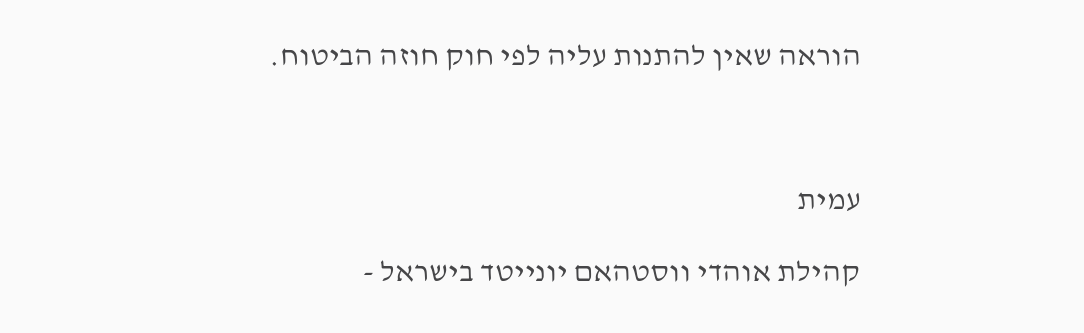הוראה שאין להתנות עליה לפי חוק חוזה הביטוח.



עמית

קהילת אוהדי ווסטהאם יונייטד בישראל -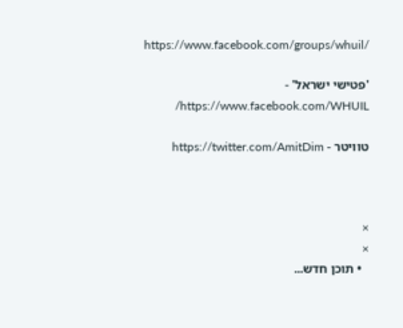https://www.facebook.com/groups/whuil/

'פטישי ישראל' - https://www.facebook.com/WHUIL/

טוויטר - https://twitter.com/AmitDim



×
×
  • תוכן חדש...